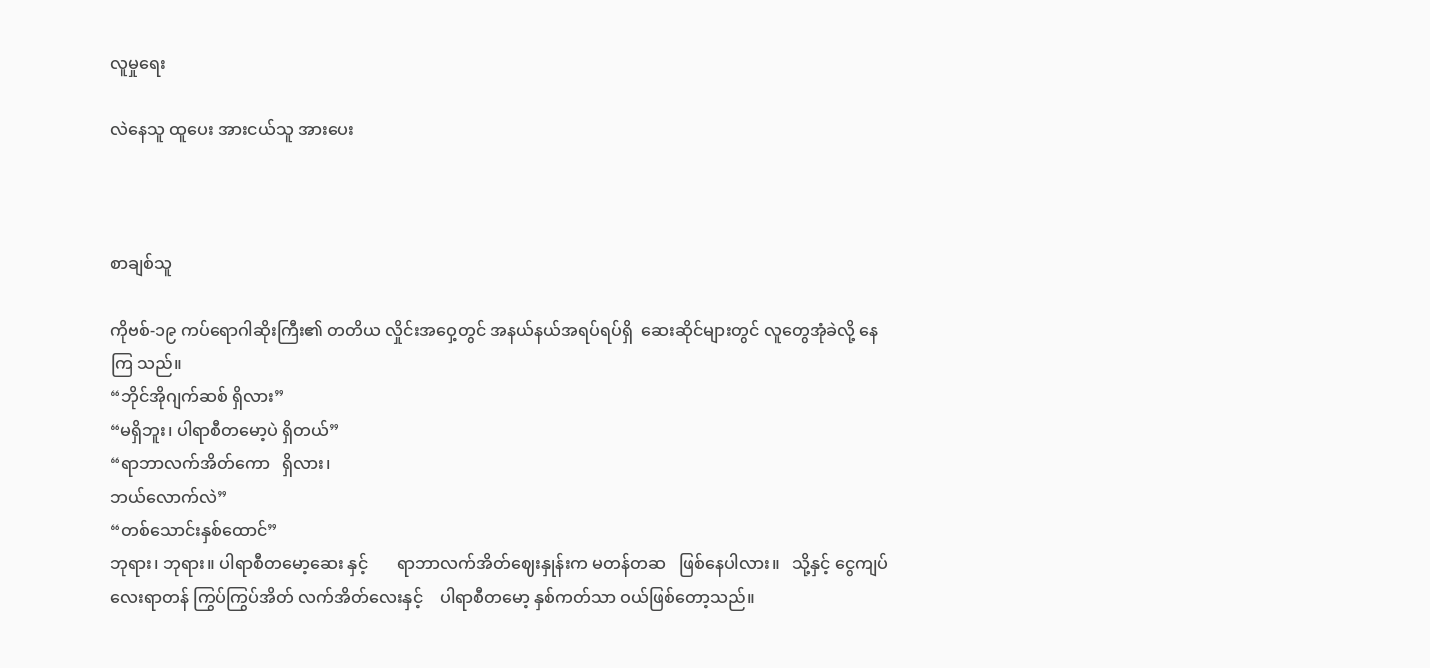လူမှုရေး

လဲနေသူ ထူပေး အားငယ်သူ အားပေး



စာချစ်သူ

ကိုဗစ်-၁၉ ကပ်ရောဂါဆိုးကြီး၏ တတိယ လှိုင်းအဝှေ့တွင် အနယ်နယ်အရပ်ရပ်ရှိ  ဆေးဆိုင်များတွင် လူတွေအုံခဲလို့ နေကြ သည်။
“ဘိုင်အိုဂျက်ဆစ် ရှိလား”
“မရှိဘူး၊ ပါရာစီတမော့ပဲ ရှိတယ်”
“ရာဘာလက်အိတ်ကော   ရှိလား၊
ဘယ်လောက်လဲ”
“တစ်သောင်းနှစ်ထောင်”
ဘုရား၊ ဘုရား။ ပါရာစီတမော့ဆေး နှင့်       ရာဘာလက်အိတ်ဈေးနှုန်းက မတန်တဆ   ဖြစ်နေပါလား။   သို့နှင့် ငွေကျပ် လေးရာတန် ကြွပ်ကြွပ်အိတ် လက်အိတ်လေးနှင့်    ပါရာစီတမော့ နှစ်ကတ်သာ ဝယ်ဖြစ်တော့သည်။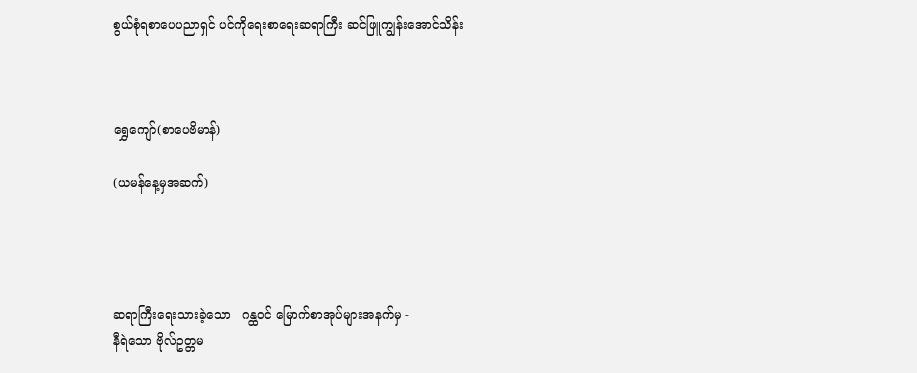စွယ်စုံရစာပေပညာရှင် ပင်ကိုရေးစာရေးဆရာကြီး ဆင်ဖြူကျွန်းအောင်သိန်း



ရွှေကျော်(စာပေဗိမာန်)

(ယမန်နေ့မှအဆက်)




ဆရာကြီးရေးသားခဲ့သော   ဂန္ထဝင် မြောက်စာအုပ်များအနက်မှ -
နီရဲသော ဗိုလ်ဥတ္တမ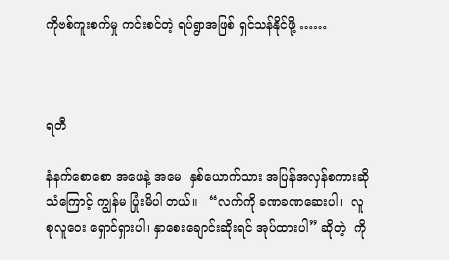ကိုဗစ်ကူးစက်မှု ကင်းစင်တဲ့ ရပ်ရွာအဖြစ် ရှင်သန်နိုင်ဖို့ ……



ရတီ

နံနက်စောစော အဖေနဲ့ အမေ  နှစ်ယောက်သား အပြန်အလှန်စကားဆိုသံကြောင့် ကျွန်မ ပြုံးမိပါ တယ်။   “လက်ကို ခဏခဏဆေးပါ၊  လူစုလူဝေး ရှောင်ရှားပါ၊ နှာစေးချောင်းဆိုးရင် အုပ်ထားပါ” ဆိုတဲ့  ကို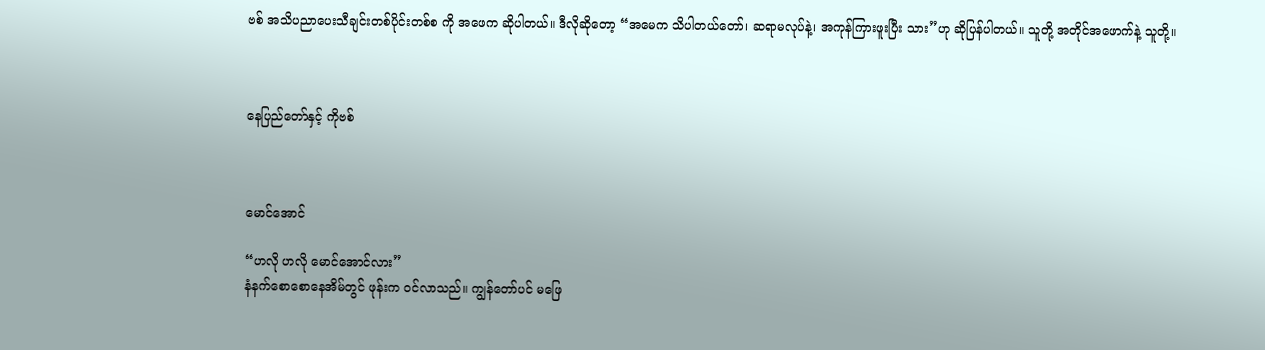ဗစ် အသိပညာပေးသီချင်းတစ်ပိုင်းတစ်စ ကို အဖေက ဆိုပါတယ်။ ဒီလိုဆိုတော့ “အမေက သိပါတယ်တော်၊ ဆရာမလုပ်နဲ့၊ အကုန်ကြားဖူးပြီး သား”ဟု ဆိုပြန်ပါတယ်။ သူတို့ အတိုင်အဖောက်နဲ့ သူတို့။



နေပြည်တော်နှင့် ကိုဗစ်



မောင်အောင်

“ဟလို ဟလို မောင်အောင်လား”
နံနက်စောစောနေအိမ်တွင် ဖုန်းက ဝင်လာသည်။ ကျွန်တော်ပင် မဖြေ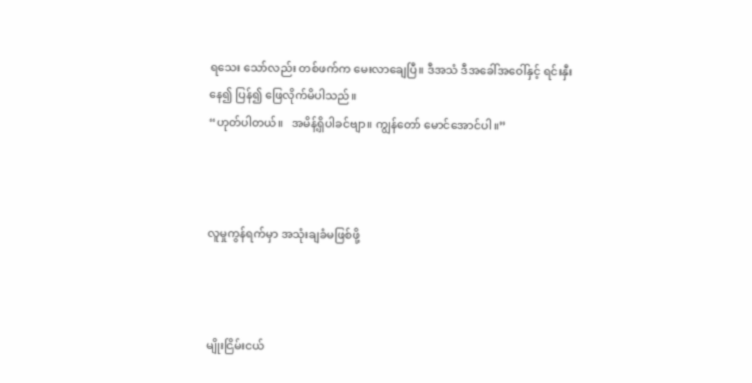ရသေး သော်လည်း တစ်ဖက်က မေးလာချေပြီ။ ဒီအသံ ဒီအခေါ်အဝေါ်နှင့် ရင်းနှီးနေ၍ ပြန်၍ ဖြေလိုက်မိပါသည်။
“ဟုတ်ပါတယ်။   အမိန့်ရှိပါခင်ဗျာ။ ကျွန်တော် မောင်အောင်ပါ။”



လူမှုကွန်ရက်မှာ အသုံးချခံမဖြစ်ဖို့



မျိုးငြိမ်းငယ်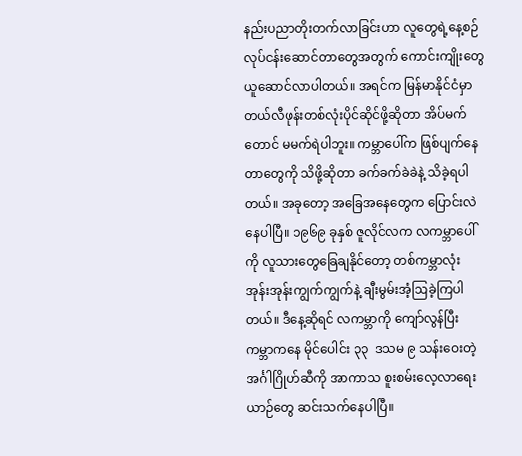နည်းပညာတိုးတက်လာခြင်းဟာ လူတွေရဲ့နေ့စဉ်လုပ်ငန်းဆောင်တာတွေအတွက် ကောင်းကျိုးတွေ ယူဆောင်လာပါတယ်။ အရင်က မြန်မာနိုင်ငံမှာ တယ်လီဖုန်းတစ်လုံးပိုင်ဆိုင်ဖို့ဆိုတာ အိပ်မက်တောင် မမက်ရဲပါဘူး။ ကမ္ဘာပေါ်က ဖြစ်ပျက်နေတာတွေကို သိဖို့ဆိုတာ ခက်ခက်ခဲခဲနဲ့ သိခဲ့ရပါတယ်။ အခုတော့ အခြေအနေတွေက ပြောင်းလဲနေပါပြီ။ ၁၉၆၉ ခုနှစ် ဇူလိုင်လက လကမ္ဘာပေါ်ကို လူသားတွေခြေချနိုင်တော့ တစ်ကမ္ဘာလုံး အုန်းအုန်းကျွက်ကျွက်နဲ့ ချီးမွမ်းအံ့ဩခဲ့ကြပါတယ်။ ဒီနေ့ဆိုရင် လကမ္ဘာကို ကျော်လွန်ပြီး ကမ္ဘာကနေ မိုင်ပေါင်း ၃၃  ဒသမ ၉ သန်းဝေးတဲ့ အင်္ဂါဂြိုဟ်ဆီကို အာကာသ စူးစမ်းလေ့လာရေးယာဉ်တွေ ဆင်းသက်နေပါပြီ။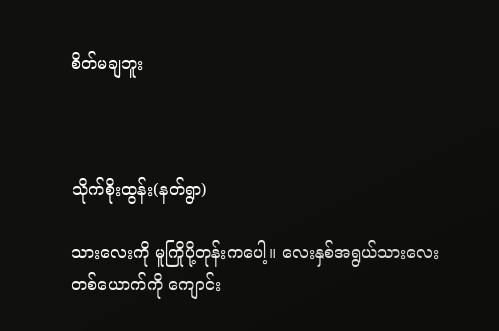စိတ်မချဘူး



သိုက်စိုးထွန်း(နတ်ရွာ)

သားလေးကို မူကြိုပို့တုန်းကပေါ့။ လေးနှစ်အရွယ်သားလေးတစ်ယောက်ကို ကျောင်း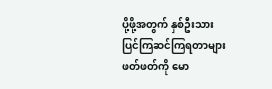ပို့ဖို့အတွက် နှစ်ဦးသား ပြင်ကြဆင်ကြရတာများ ဖတ်ဖတ်ကို မော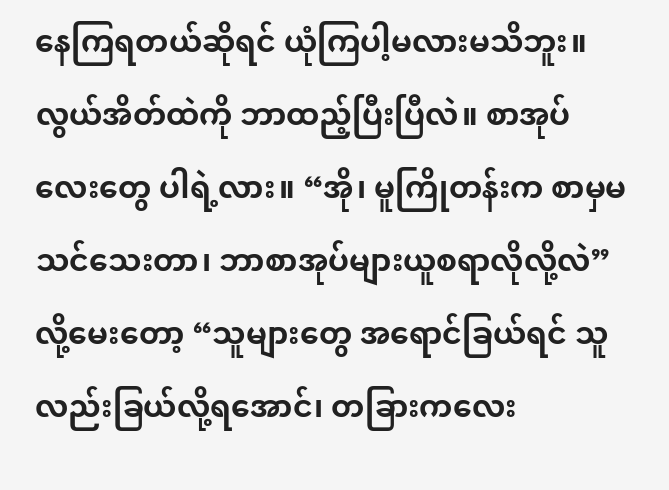နေကြရတယ်ဆိုရင် ယုံကြပါ့မလားမသိဘူး။ လွယ်အိတ်ထဲကို ဘာထည့်ပြီးပြီလဲ။ စာအုပ်လေးတွေ ပါရဲ့လား။ “အို၊ မူကြိုတန်းက စာမှမသင်သေးတာ၊ ဘာစာအုပ်များယူစရာလိုလို့လဲ”လို့မေးတော့ “သူများတွေ အရောင်ခြယ်ရင် သူလည်းခြယ်လို့ရအောင်၊ တခြားကလေး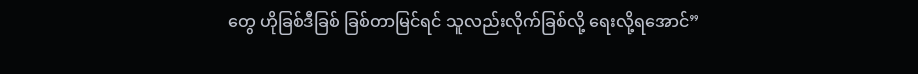တွေ ဟိုခြစ်ဒီခြစ် ခြစ်တာမြင်ရင် သူလည်းလိုက်ခြစ်လို့ ရေးလို့ရအောင်”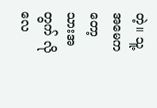တဲ့။ သူ့အမေကတော့ သားအတွက် လိုလေ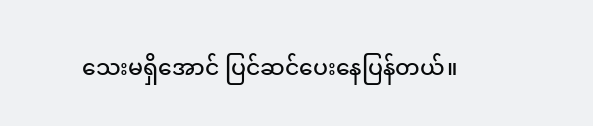သေးမရှိအောင် ပြင်ဆင်ပေးနေပြန်တယ်။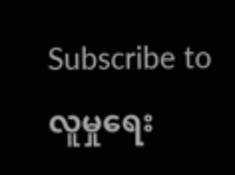Subscribe to လူမှုရေး